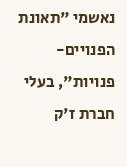נאשמי "תאונת הפנויים-פנויות", בעלי חברת ז'ק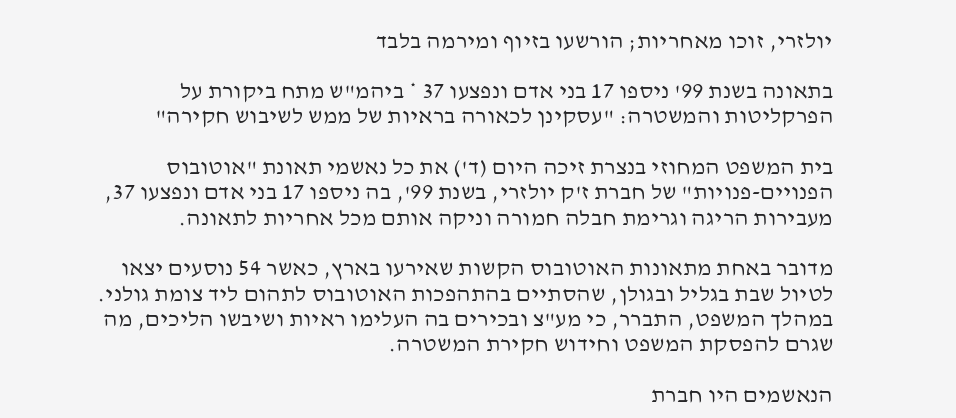יולזרי, זוכו מאחריות; הורשעו בזיוף ומירמה בלבד

בתאונה בשנת 99' ניספו 17 בני אדם ונפצעו 37 * ביהמ"ש מתח ביקורת על הפרקליטות והמשטרה: "עסקינן לכאורה בראיות של ממש לשיבוש חקירה"

בית המשפט המחוזי בנצרת זיכה היום (ד') את כל נאשמי תאונת "אוטובוס הפנויים-פנויות" של חברת ז'ק יולזרי, בשנת 99', בה ניספו 17 בני אדם ונפצעו 37, מעבירות הריגה וגרימת חבלה חמורה וניקה אותם מכל אחריות לתאונה.

מדובר באחת מתאונות האוטובוס הקשות שאירעו בארץ, כאשר 54 נוסעים יצאו לטיול שבת בגליל ובגולן, שהסתיים בהתהפכות האוטובוס לתהום ליד צומת גולני. במהלך המשפט, התברר, כי מע"צ ובכירים בה העלימו ראיות ושיבשו הליכים, מה שגרם להפסקת המשפט וחידוש חקירת המשטרה.

הנאשמים היו חברת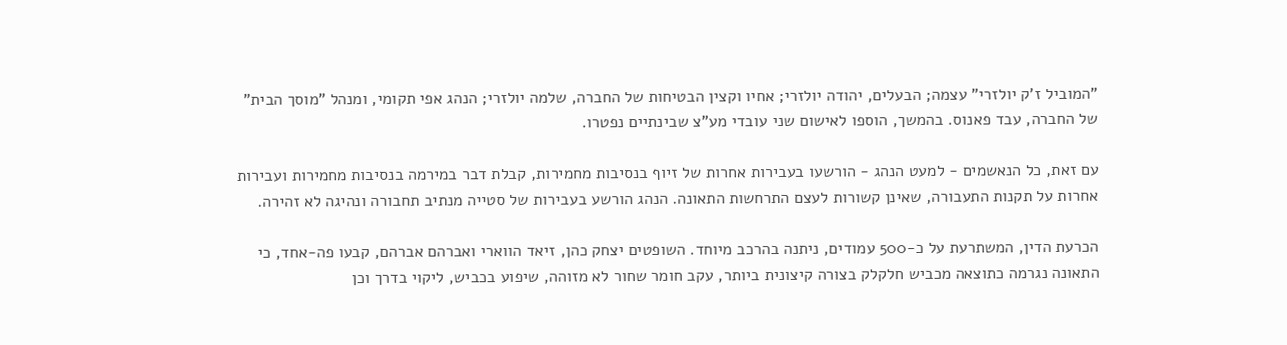"המוביל ז'ק יולזרי" עצמה; הבעלים, יהודה יולזרי; אחיו וקצין הבטיחות של החברה, שלמה יולזרי; הנהג אפי תקומי, ומנהל "מוסך הבית" של החברה, עבד פאנוס. בהמשך, הוספו לאישום שני עובדי מע"צ שבינתיים נפטרו.

עם זאת, כל הנאשמים - למעט הנהג - הורשעו בעבירות אחרות של זיוף בנסיבות מחמירות, קבלת דבר במירמה בנסיבות מחמירות ועבירות אחרות על תקנות התעבורה, שאינן קשורות לעצם התרחשות התאונה. הנהג הורשע בעבירות של סטייה מנתיב תחבורה ונהיגה לא זהירה.

הכרעת הדין, המשתרעת על כ-500 עמודים, ניתנה בהרכב מיוחד. השופטים יצחק כהן, זיאד הווארי ואברהם אברהם, קבעו פה-אחד, כי התאונה נגרמה כתוצאה מכביש חלקלק בצורה קיצונית ביותר, עקב חומר שחור לא מזוהה, שיפוע בכביש, ליקוי בדרך וכן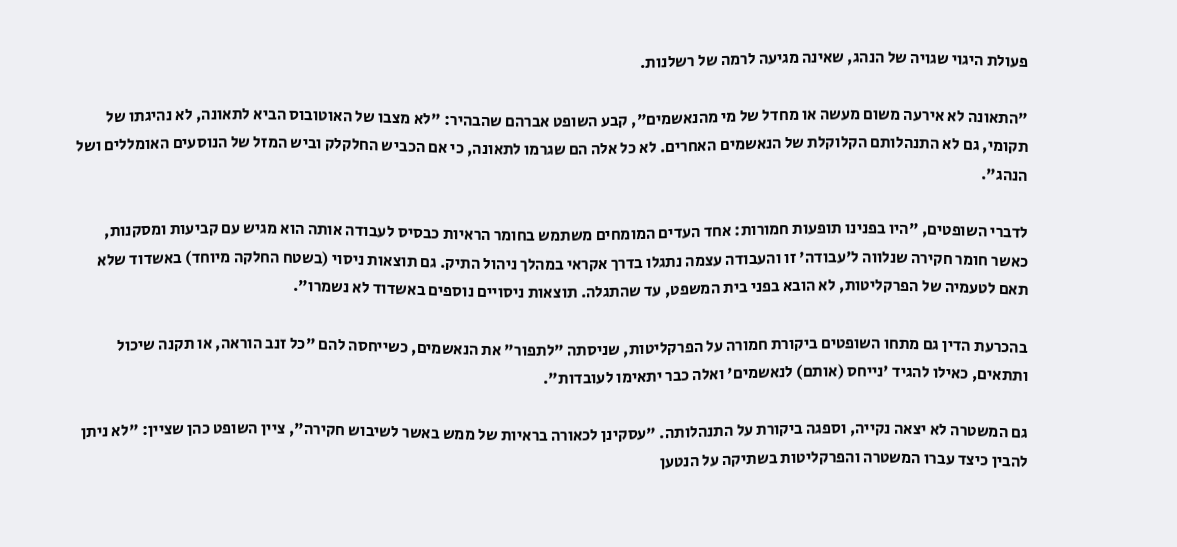פעולת היגוי שגויה של הנהג, שאינה מגיעה לרמה של רשלנות.

"התאונה לא אירעה משום מעשה או מחדל של מי מהנאשמים", קבע השופט אברהם שהבהיר: "לא מצבו של האוטובוס הביא לתאונה, לא נהיגתו של תקומי, גם לא התנהלותם הקלוקלת של הנאשמים האחרים. לא כל אלה הם שגרמו לתאונה, כי אם הכביש החלקלק וביש המזל של הנוסעים האומללים ושל הנהג".

לדברי השופטים, "היו בפנינו תופעות חמורות: אחד העדים המומחים משתמש בחומר הראיות כבסיס לעבודה אותה הוא מגיש עם קביעות ומסקנות, כאשר חומר חקירה שנלווה ל'עבודה' זו והעבודה עצמה נתגלו בדרך אקראי במהלך ניהול התיק. גם תוצאות ניסוי (בשטח החלקה מיוחד) באשדוד שלא תאם לטעמיה של הפרקליטות, לא הובא בפני בית המשפט, עד שהתגלה. תוצאות ניסויים נוספים באשדוד לא נשמרו".

בהכרעת הדין גם מתחו השופטים ביקורת חמורה על הפרקליטות, שניסתה "לתפור" את הנאשמים, כשייחסה להם "כל זנב הוראה, או תקנה שיכול ותתאים, כאילו להגיד 'נייחס (אותם) לנאשמים' ואלה כבר יתאימו לעובדות".

גם המשטרה לא יצאה נקייה, וספגה ביקורת על התנהלותה. "עסקינן לכאורה בראיות של ממש באשר לשיבוש חקירה", ציין השופט כהן שציין: "לא ניתן להבין כיצד עברו המשטרה והפרקליטות בשתיקה על הנטען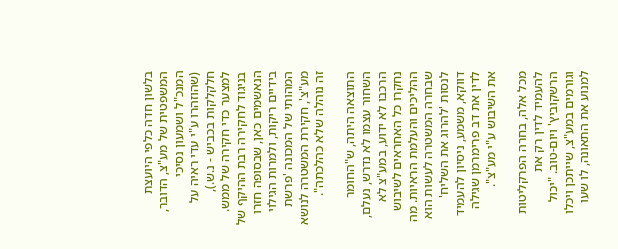בלשון חדה כלפי היועצת המשפטית של מע"צ, הדובר, המנכ"ל ושמעון נסיכי (שהוזהרו ע"י עדי ראיה על חלקלקות בכביש - נ.ש.), למצער כדי חקירה של ממש. בניגוד לחקירה רבת ההיקף של הנאשמים כאן, שבסופה חזרו בידיים ריקות, ולמרות הגילוי המהותי של המכונה 'פרשת מע"צ', חקירת המשטרה לנושא זה נוהלה שלא כהלכתה".

התוצאה היתה, ש"החומר השחור עצמו לא נדרש, נעלם, הרכבו לא ידוע, במע"צ לא נחקרו כל האחראים לשיבוש ההליכים והעלמת הראיות. מה שבחרה המשטרה לעשות הוא לנסות 'להרוג את השליח' דווקא, משמע, ניסיון להעמיד לדין את דב פרימרמן שגילה את השיבוש ע"י מע"צ".

מכל אלה, בחרה הפרקליטות להעמיד לדין רק את הרשקוביץ' ויום-טוב. "יכול וגורמים במע"צ, שייתכן ויכלו למנוע את התאונה, לו שעו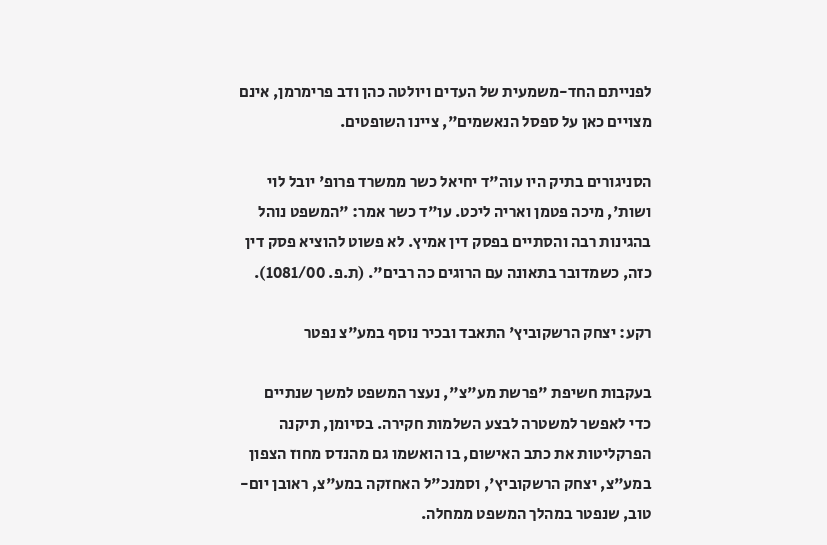לפנייתם החד-משמעית של העדים ויולטה כהן ודב פרימרמן, אינם מצויים כאן על ספסל הנאשמים", ציינו השופטים.

הסניגורים בתיק היו עוה"ד יחיאל כשר ממשרד פרופ' יובל לוי ושות', מיכה פטמן ואריה ליכט. עו"ד כשר אמר: "המשפט נוהל בהגינות רבה והסתיים בפסק דין אמיץ. לא פשוט להוציא פסק דין כזה, כשמדובר בתאונה עם הרוגים כה רבים". (ת.פ. 1081/00).

רקע: יצחק הרשקוביץ' התאבד ובכיר נוסף במע"צ נפטר

בעקבות חשיפת "פרשת מע"צ", נעצר המשפט למשך שנתיים כדי לאפשר למשטרה לבצע השלמות חקירה. בסיומן, תיקנה הפרקליטות את כתב האישום, בו הואשמו גם מהנדס מחוז הצפון במע"צ, יצחק הרשקוביץ', וסמנכ"ל האחזקה במע"צ, ראובן יום-טוב, שנפטר במהלך המשפט ממחלה.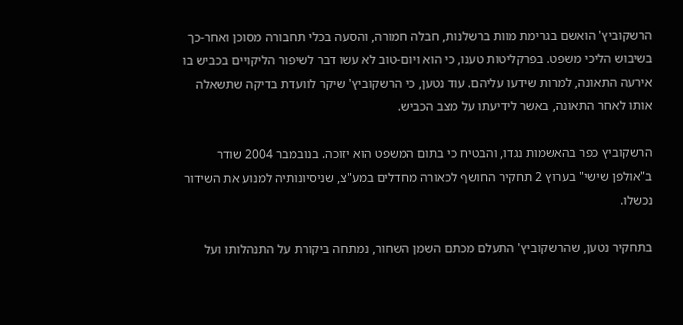הרשקוביץ' הואשם בגרימת מוות ברשלנות, חבלה חמורה, והסעה בכלי תחבורה מסוכן ואחר-כך בשיבוש הליכי משפט. בפרקליטות טענו, כי הוא ויום-טוב לא עשו דבר לשיפור הליקויים בכביש בו אירעה התאונה, למרות שידעו עליהם. עוד נטען, כי הרשקוביץ' שיקר לוועדת בדיקה שתשאלה אותו לאחר התאונה, באשר לידיעתו על מצב הכביש.

הרשקוביץ כפר בהאשמות נגדו, והבטיח כי בתום המשפט הוא יזוכה. בנובמבר 2004 שודר ב"אולפן שישי" בערוץ 2 תחקיר החושף לכאורה מחדלים במע"צ, שניסיונותיה למנוע את השידור נכשלו.

בתחקיר נטען, שהרשקוביץ' התעלם מכתם השמן השחור, נמתחה ביקורת על התנהלותו ועל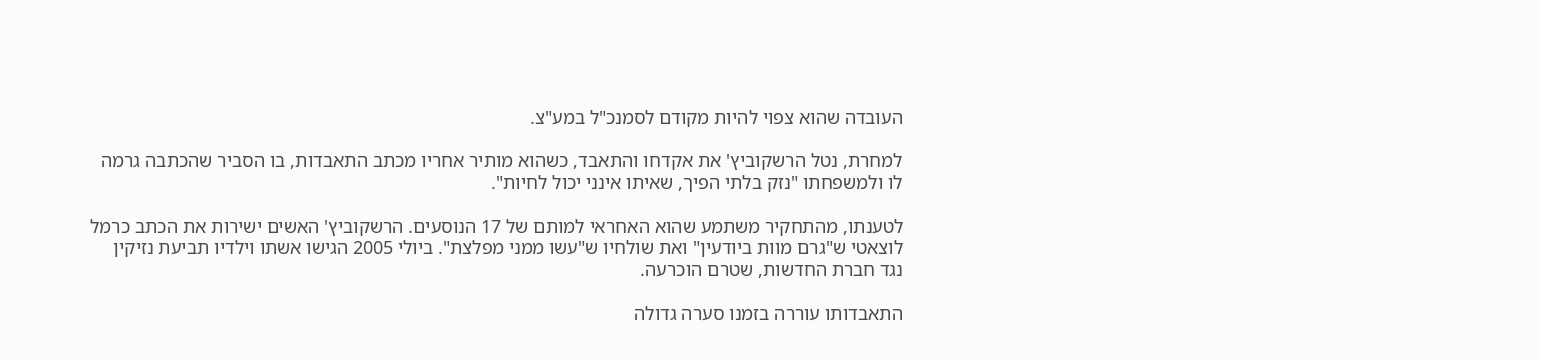העובדה שהוא צפוי להיות מקודם לסמנכ"ל במע"צ.

למחרת, נטל הרשקוביץ' את אקדחו והתאבד, כשהוא מותיר אחריו מכתב התאבדות, בו הסביר שהכתבה גרמה לו ולמשפחתו "נזק בלתי הפיך, שאיתו אינני יכול לחיות".

לטענתו, מהתחקיר משתמע שהוא האחראי למותם של 17 הנוסעים. הרשקוביץ' האשים ישירות את הכתב כרמל לוצאטי ש"גרם מוות ביודעין" ואת שולחיו ש"עשו ממני מפלצת". ביולי 2005 הגישו אשתו וילדיו תביעת נזיקין נגד חברת החדשות, שטרם הוכרעה.

התאבדותו עוררה בזמנו סערה גדולה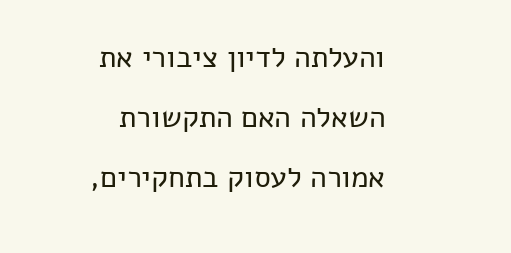והעלתה לדיון ציבורי את השאלה האם התקשורת אמורה לעסוק בתחקירים,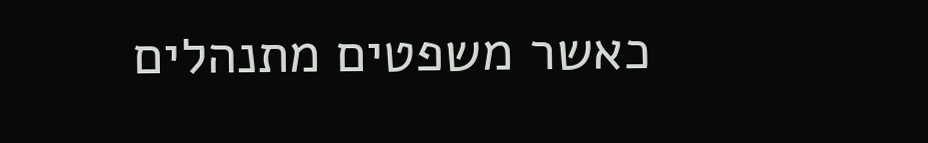כאשר משפטים מתנהלים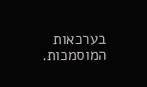בערכאות המוסמכות.